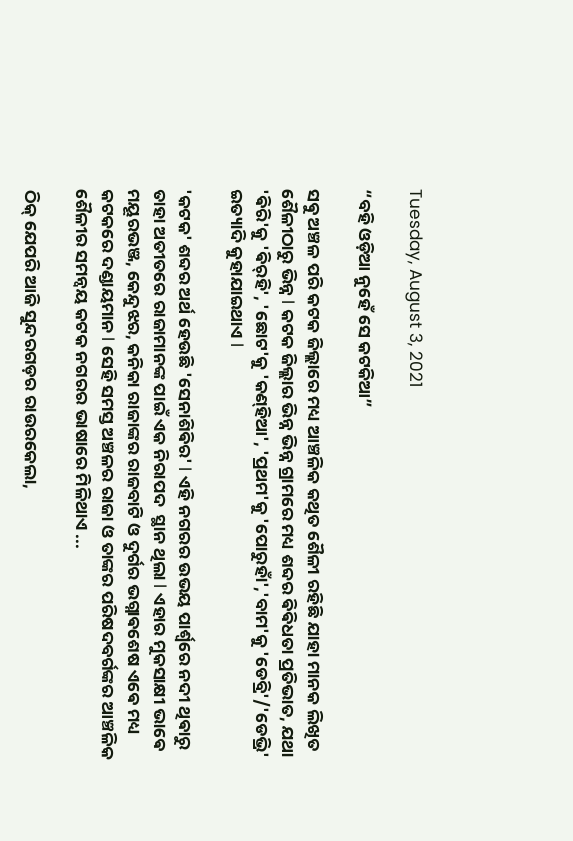Tuesday, August 3, 2021

“ବହି ଓଡ଼ିଆ ନୁହେଁ ସେ କଟକିଆ”

ସଵୁ ଅଞ୍ଚଳ ପରି କଟକ ଜିଲ୍ଲାରେ ମଧ୍ୟ ଆଞ୍ଚଳିକ କଥିତ ଶୈଳୀ ରହିଛି ଯାହା ମାନକ ଲିଖିତ ଶୈଳୀଠାରୁ ଭିନ୍ନ l କଟକ ଜିଲ୍ଲାର ଭିନ୍ନ ଭିନ୍ନ ଗ୍ରାମରେ ମଧ୍ୟ ଶବ୍ଦର ଵିଵିଧତା ପ୍ରତିଭାତ, ଯଥା 'ଵିରି'କୁ 'ଵିର୍‍ହି', 'ଛୋଟ'କୁ 'କଣ୍‍ହିଆ', 'ପ୍ରଥମ'କୁ 'ପୋରୁହାଁ','ବାମ'କୁ 'ଡେବ୍ରି'/'ଡେଭ୍ରି' ଇତ୍ୟାଦି କୁହାଯାଇଥାଏ l

'କଟକ' ଶବ୍ଦର ଅର୍ଥ ହେଉଛି 'ସେନାଶିଵିର' l ଏହି ନଗରର ଉଭୟ ପାର୍ଶ୍ୱରେ ନଦୀ ଥିଵାରୁ ତାହା ଅତୀତରେ ରାଜାମାନଙ୍କ ପାଇଁ ଏକ ନିରାପଦ  ସ୍ଥାନ ଥିଲା l ଏହାର ମୁକସାକ୍ଷୀ ଭାଵେ ମୟୂରଭଞ୍ଜ, କେନ୍ଦୁଝର, କନିକା ରାଜାଙ୍କର ରାଜବାଟି ଓ ଦୁର୍ଗର ଭଗ୍ନାଵଶେଷ ଏଵେ ମଧ୍ୟ କଟକରେ ଦଣ୍ଡାୟମାନ l ସେହି ସମସ୍ତ ଅଞ୍ଚଳର ରାଜା ଓ ତାଙ୍କର ପରିଷଦବର୍ଗଙ୍କର ଆଞ୍ଚଳିକ ଶୈଳୀର ସମନ୍ୱୟ କଟକ ନଗରର ଭାଷାରେ ମିଳିଥାଏ ...

ଠିକ୍ ଯେପରି ଆଜି ସୁନ୍ଦରଗଡ଼ର ରାଉରକେଲା,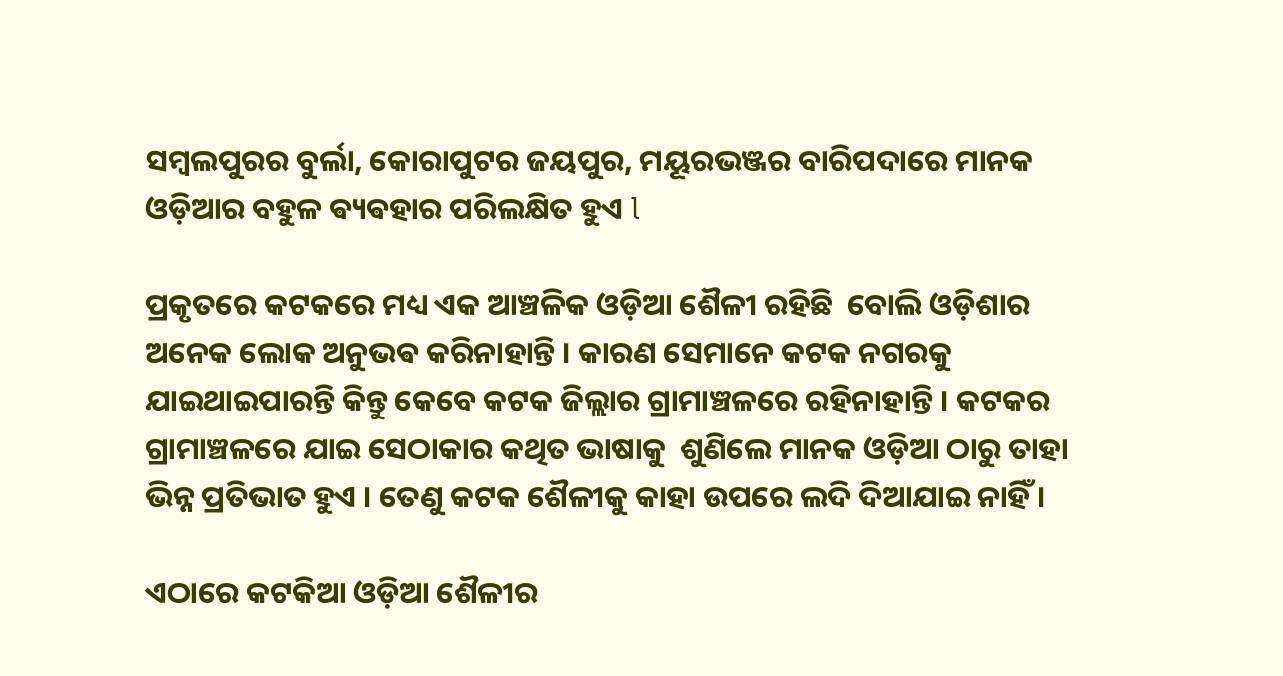ସମ୍ବଲପୁରର ବୁର୍ଲା, କୋରାପୁଟର ଜୟପୁର, ମୟୂରଭଞ୍ଜର ବାରିପଦାରେ ମାନକ ଓଡ଼ିଆର ବହୁଳ ଵ୍ୟଵହାର ପରିଲକ୍ଷିତ ହୁଏ l

ପ୍ରକୃତରେ କଟକରେ ମଧ୍ୟ ଏକ ଆଞ୍ଚଳିକ ଓଡ଼ିଆ ଶୈଳୀ ରହିଛି  ବୋଲି ଓଡ଼ିଶାର ଅନେକ ଲୋକ ଅନୁଭଵ କରିନାହାନ୍ତି । କାରଣ ସେମାନେ କଟକ ନଗରକୁ ଯାଇଥାଇପାରନ୍ତି କିନ୍ତୁ କେବେ କଟକ ଜିଲ୍ଲାର ଗ୍ରାମାଞ୍ଚଳରେ ରହିନାହାନ୍ତି । କଟକର ଗ୍ରାମାଞ୍ଚଳରେ ଯାଇ ସେଠାକାର କଥିତ ଭାଷାକୁ  ଶୁଣିଲେ ମାନକ ଓଡ଼ିଆ ଠାରୁ ତାହା ଭିନ୍ନ ପ୍ରତିଭାତ ହୁଏ । ତେଣୁ କଟକ ଶୈଳୀକୁ କାହା ଉପରେ ଲଦି ଦିଆଯାଇ ନାହିଁ ।

ଏଠାରେ କଟକିଆ ଓଡ଼ିଆ ଶୈଳୀର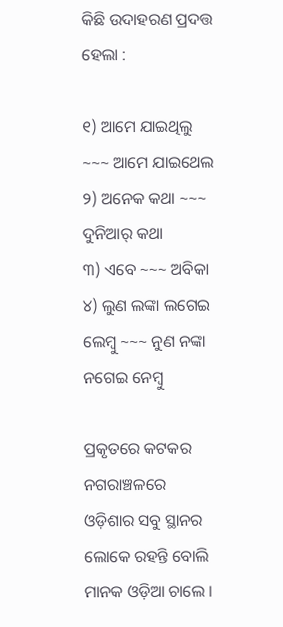କିଛି ଉଦାହରଣ ପ୍ରଦତ୍ତ ହେଲା :

୧) ଆମେ ଯାଇଥିଲୁ ~~~ ଆମେ ଯାଇଥେଲ
୨) ଅନେକ କଥା ~~~ ଦୁନିଆର୍ କଥା
୩) ଏବେ ~~~ ଅବିକା
୪) ଲୁଣ ଲଙ୍କା ଲଗେଇ ଲେମ୍ବୁ ~~~ ନୁଣ ନଙ୍କା ନଗେଇ ନେମ୍ବୁ

ପ୍ରକୃତରେ କଟକର ନଗରାଞ୍ଚଳରେ ଓଡ଼ିଶାର ସବୁ ସ୍ଥାନର ଲୋକେ ରହନ୍ତି ବୋଲି ମାନକ ଓଡ଼ିଆ ଚାଲେ ।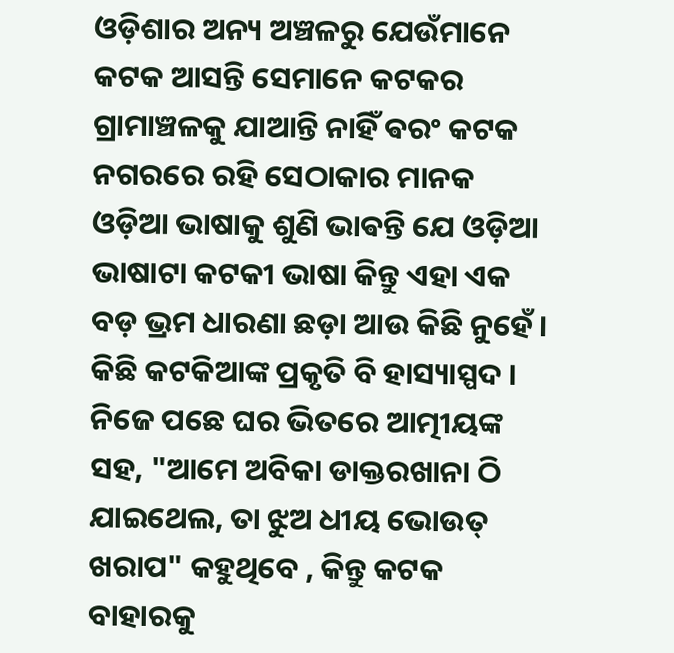ଓଡ଼ିଶାର ଅନ୍ୟ ଅଞ୍ଚଳରୁ ଯେଉଁମାନେ କଟକ ଆସନ୍ତି ସେମାନେ କଟକର ଗ୍ରାମାଞ୍ଚଳକୁ ଯାଆନ୍ତି ନାହିଁ ଵରଂ କଟକ ନଗରରେ ରହି ସେଠାକାର ମାନକ ଓଡ଼ିଆ ଭାଷାକୁ ଶୁଣି ଭାଵନ୍ତି ଯେ ଓଡ଼ିଆ ଭାଷାଟା କଟକୀ ଭାଷା କିନ୍ତୁ ଏହା ଏକ ବଡ଼ ଭ୍ରମ ଧାରଣା ଛଡ଼ା ଆଉ କିଛି ନୁହେଁ । କିଛି କଟକିଆଙ୍କ ପ୍ରକୃତି ବି ହାସ୍ୟାସ୍ପଦ । ନିଜେ ପଛେ ଘର ଭିତରେ ଆତ୍ମୀୟଙ୍କ ସହ, "ଆମେ ଅବିକା ଡାକ୍ତରଖାନା ଠି ଯାଇଥେଲ, ତା ଝୁଅ ଧୀୟ ଭୋଉତ୍ ଖରାପ" କହୁଥିବେ , କିନ୍ତୁ କଟକ ବାହାରକୁ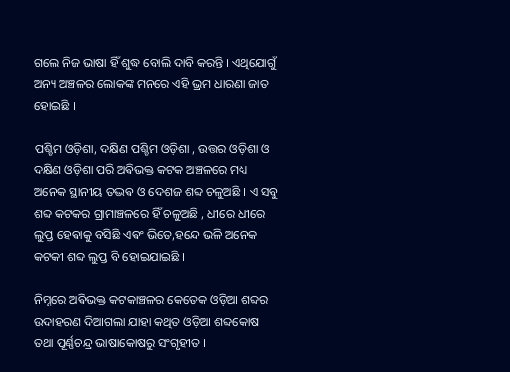ଗଲେ ନିଜ ଭାଷା ହିଁ ଶୁଦ୍ଧ ବୋଲି ଦାବି କରନ୍ତି । ଏଥିଯୋଗୁଁ ଅନ୍ୟ ଅଞ୍ଚଳର ଲୋକଙ୍କ ମନରେ ଏହି ଭ୍ରମ ଧାରଣା ଜାତ ହୋଇଛି ।

ପଶ୍ଚିମ ଓଡ଼ିଶା, ଦକ୍ଷିଣ ପଶ୍ଚିମ ଓଡ଼ିଶା , ଉତ୍ତର ଓଡ଼ିଶା ଓ ଦକ୍ଷିଣ ଓଡ଼ିଶା ପରି ଅଵିଭକ୍ତ କଟକ ଅଞ୍ଚଳରେ ମଧ୍ୟ ଅନେକ ସ୍ଥାନୀୟ ତଦ୍ଭଵ ଓ ଦେଶଜ ଶବ୍ଦ ଚଳୁଅଛି । ଏ ସବୁ ଶବ୍ଦ କଟକର ଗ୍ରାମାଞ୍ଚଳରେ ହିଁ ଚଳୁଅଛି , ଧୀରେ ଧୀରେ ଲୁପ୍ତ ହେଵାକୁ ବସିଛି ଏଵଂ ଭିତେ,ହନ୍ଦେ ଭଳି ଅନେକ କଟକୀ ଶବ୍ଦ ଲୁପ୍ତ ବି ହୋଇଯାଇଛି ।

ନିମ୍ନରେ ଅଵିଭକ୍ତ କଟକାଞ୍ଚଳର କେତେକ ଓଡ଼ିଆ ଶବ୍ଦର ଉଦାହରଣ ଦିଆଗଲା ଯାହା କଥିତ ଓଡ଼ିଆ ଶବ୍ଦକୋଷ ତଥା ପୂର୍ଣ୍ଣଚନ୍ଦ୍ର ଭାଷାକୋଷରୁ ସଂଗୃହୀତ ।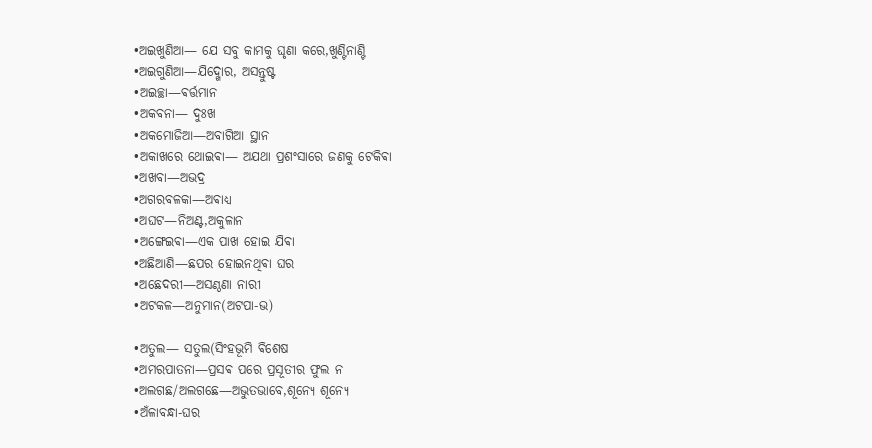•ଅଇଖୁଣିଆ— ଯେ ସବୁ କାମକୁ ଘୃଣା କରେ,ଖୁଣ୍ଟିନାଣ୍ଟି
•ଅଇଗୁଣିଆ—ଯିଦ୍ଖୋର, ଅସନ୍ତୁଷ୍ଟ
•ଅଇଚ୍ଛା—ଵର୍ତ୍ତମାନ
•ଅକବନା— ଦୁଃଖ
•ଅକମୋଜିଆ—ଅବାଗିଆ ସ୍ଥାନ
•ଅକାଖରେ ଥୋଇଵା— ଅଯଥା ପ୍ରଶଂସାରେ ଜଣକୁ ଟେକିଵା
•ଅଖବା—ଅଭଦ୍ର
•ଅଗରବଳକା—ଅଵାଧ୍ୟ
•ଅଘଟ—ନିଅଣ୍ଟ,ଅକୁଳାନ
•ଅଙ୍ଗେଇଵା—ଏକ ପାଖ ହୋଇ ଯିଵା
•ଅଛିଆଣି—ଛପର ହୋଇନଥିଵା ଘର
•ଅଛେଦରୀ—ଅସଣ୍ଠଣା ନାରୀ
•ଅଟକଳ—ଅନୁମାନ(ଅଟପା-ଭ)

•ଅତୁଲ— ସତୁଲ(ସିଂହଭୂମି ଵିଶେଷ
•ଅମରପାତନା—ପ୍ରସଵ ପରେ ପ୍ରସୂତୀର ଫୁଲ ନ
•ଅଲଗଛ/ଅଲଗଛେ—ଅଭୁତଭାବେ,ଶୂନ୍ୟେ ଶୂନ୍ୟେ
•ଅଁଳାବନ୍ଧା-ଘର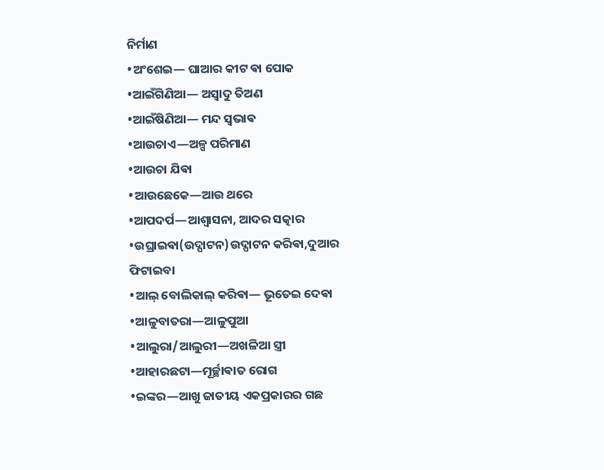ନିର୍ମାଣ
•ଅଂଶେଇ— ଘାଆର କୀଟ ଵା ପୋକ
•ଆଇଁଗିଣିଆ— ଅସ୍ଵାଦୁ ତିଅଣ
•ଆଇଁଷିଣିଆ— ମନ୍ଦ ସ୍ଵଭାଵ
•ଆଉଚାଏ—ଅଳ୍ପ ପରିମାଣ
•ଆଉଚା ଯିଵା
•ଆଉଛେକେ—ଆଉ ଥରେ
•ଆପଦର୍ପ—ଆଶ୍ବାସନା, ଆଦର ସତ୍କାର
•ଉଘ୍ରାଇଵା(ଉଦ୍ଘାଟନ)ଉଦ୍ଘାଟନ କରିଵା,ଦୁଆର ଫିଟାଇବା
•ଆଲ୍ ବୋଲିକାଲ୍ କରିଵା— ଭୂତେଇ ଦେଵା
•ଆଳୁବାତରା—ଆଳୁପୁଆ
•ଆଲୁରା/ଆଲୁରୀ—ଅଖଳିଆ ସ୍ତ୍ରୀ
•ଆହାରଛଟା—ମୂର୍ଚ୍ଛାଵାତ ରୋଗ
•ଇଙ୍କର—ଆଖୁ ଜାତୀୟ ଏକପ୍ରକାରର ଗଛ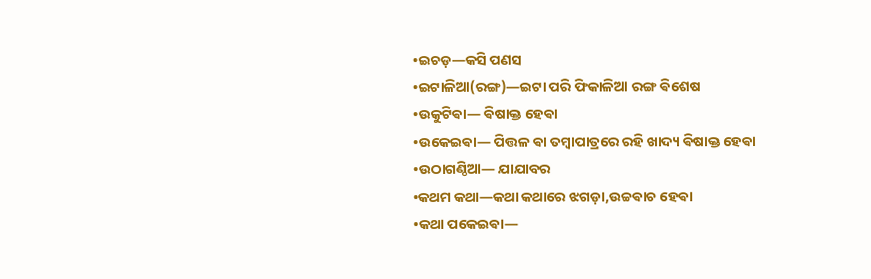•ଇଚଡ଼—କସି ପଣସ
•ଇଟାଳିଆ(ରଙ୍ଗ)—ଇଟା ପରି ଫିକାଳିଆ ରଙ୍ଗ ଵିଶେଷ
•ଉକୁଟିଵା— ଵିଷାକ୍ତ ହେଵା
•ଉକେଇଵା— ପିତ୍ତଳ ଵା ତମ୍ବାପାତ୍ରରେ ରହି ଖାଦ୍ୟ ଵିଷାକ୍ତ ହେଵା
•ଉଠାଗଣ୍ଠିଆ— ଯାଯାବର
•କଥମ କଥା—କଥା କଥାରେ ଝଗଡ଼ା,ଉଚ୍ଚଵାଚ ହେଵା
•କଥା ପକେଇଵା—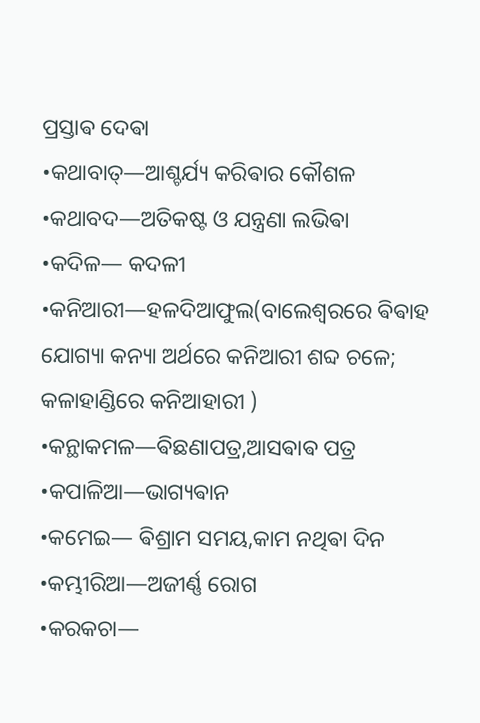ପ୍ରସ୍ତାଵ ଦେଵା
•କଥାବାତ୍—ଆଶ୍ଚର୍ଯ୍ୟ କରିଵାର କୌଶଳ
•କଥାବଦ—ଅତିକଷ୍ଟ ଓ ଯନ୍ତ୍ରଣା ଲଭିଵା
•କଦିଳ— କଦଳୀ
•କନିଆରୀ—ହଳଦିଆଫୁଲ(ବାଲେଶ୍ଵରରେ ଵିଵାହ ଯୋଗ୍ୟା କନ୍ୟା ଅର୍ଥରେ କନିଆରୀ ଶବ୍ଦ ଚଳେ; କଳାହାଣ୍ଡିରେ କନିଆହାରୀ )
•କନ୍ଥାକମଳ—ଵିଛଣାପତ୍ର,ଆସଵାଵ ପତ୍ର
•କପାଳିଆ—ଭାଗ୍ୟଵାନ
•କମେଇ— ଵିଶ୍ରାମ ସମୟ,କାମ ନଥିଵା ଦିନ
•କମ୍ଭୀରିଆ—ଅଜୀର୍ଣ୍ଣ ରୋଗ
•କରକଚା—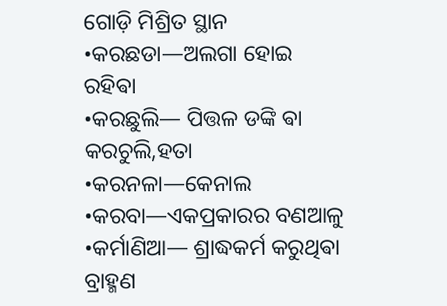ଗୋଡ଼ି ମିଶ୍ରିତ ସ୍ଥାନ
•କରଛଡା—ଅଲଗା ହୋଇ ରହିଵା
•କରଛୁଲି— ପିତ୍ତଳ ଡଙ୍କି ଵା କରଚୁଲି,ହତା
•କରନଳା—କେନାଲ
•କରବା—ଏକପ୍ରକାରର ବଣଆଳୁ
•କର୍ମାଣିଆ— ଶ୍ରାଦ୍ଧକର୍ମ କରୁଥିଵା ବ୍ରାହ୍ମଣ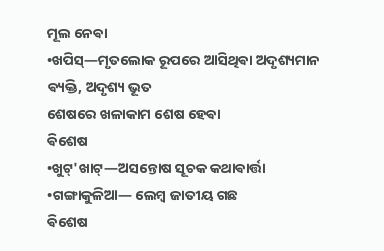ମୂଲ ନେଵା
•ଖପିସ୍—ମୃତଲୋକ ରୂପରେ ଆସିଥିଵା ଅଦୃଶ୍ୟମାନ ଵ୍ୟକ୍ତି, ଅଦୃଶ୍ୟ ଭୂତ
ଶେଷରେ ଖଳାକାମ ଶେଷ ହେଵା
ଵିଶେଷ
•ଖୁଟ୍'ଖାଟ୍—ଅସନ୍ତୋଷ ସୂଚକ କଥାଵାର୍ତ୍ତା
•ଗଙ୍ଗାକୁଳିଆ— ଲେମ୍ବ ଜାତୀୟ ଗଛ
ଵିଶେଷ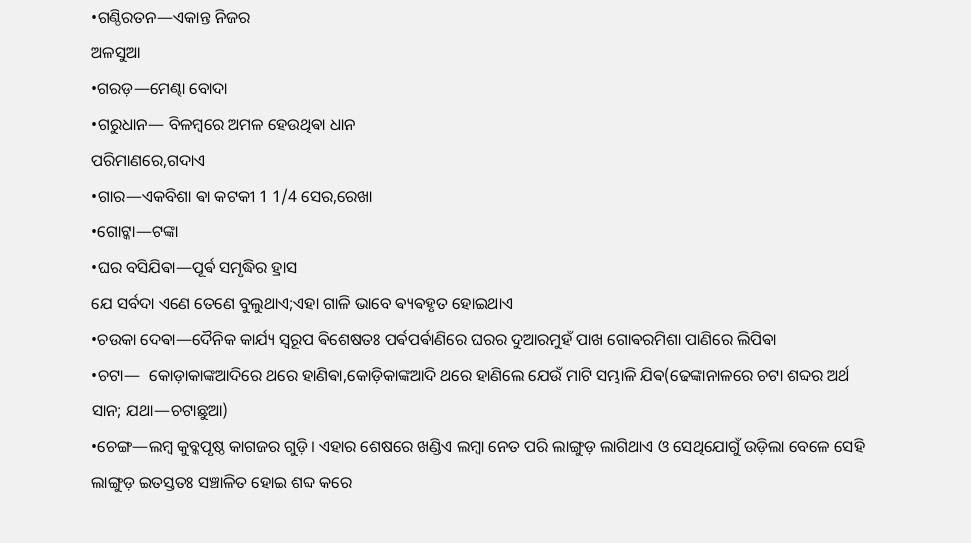•ଗଣ୍ଠିରତନ—ଏକାନ୍ତ ନିଜର
ଅଳସୁଆ
•ଗରଡ଼—ମେଣ୍ଢା ବୋଦା
•ଗରୁଧାନ— ବିଳମ୍ଵରେ ଅମଳ ହେଉଥିଵା ଧାନ
ପରିମାଣରେ,ଗଦାଏ
•ଗାର—ଏକବିଶା ଵା କଟକୀ 1 1/4 ସେର,ରେଖା
•ଗୋଟ୍କା—ଟଙ୍କା
•ଘର ବସିଯିଵା—ପୂର୍ଵ ସମୃଦ୍ଧିର ହ୍ରାସ
ଯେ ସର୍ବଦା ଏଣେ ତେଣେ ବୁଲୁଥାଏ;ଏହା ଗାଳି ଭାବେ ଵ୍ୟଵହୃତ ହୋଇଥାଏ
•ଚଉକା ଦେଵା—ଦୈନିକ କାର୍ଯ୍ୟ ସ୍ବରୂପ ଵିଶେଷତଃ ପର୍ଵପର୍ଵାଣିରେ ଘରର ଦୁଆରମୁହଁ ପାଖ ଗୋଵରମିଶା ପାଣିରେ ଲିପିଵା
•ଚଟା—  କୋଡ଼ାକାଙ୍କଆଦିରେ ଥରେ ହାଣିଵା,କୋଡ଼ିକାଙ୍କଆଦି ଥରେ ହାଣିଲେ ଯେଉଁ ମାଟି ସମ୍ଭାଳି ଯିଵ(ଢେଙ୍କାନାଳରେ ଚଟା ଶବ୍ଦର ଅର୍ଥ ସାନ; ଯଥା—ଚଟାଛୁଆ)
•ଚେଙ୍ଗ—ଲମ୍ବ କୁବ୍କପୃଷ୍ଠ କାଗଜର ଗୁଡ଼ି। ଏହାର ଶେଷରେ ଖଣ୍ଡିଏ ଲମ୍ବା ନେତ ପରି ଲାଙ୍ଗୁଡ଼ ଲାଗିଥାଏ ଓ ସେଥିଯୋଗୁଁ ଉଡ଼ିଲା ବେଳେ ସେହି ଲାଙ୍ଗୁଡ଼ ଇତସ୍ତତଃ ସଞ୍ଚାଳିତ ହୋଇ ଶବ୍ଦ କରେ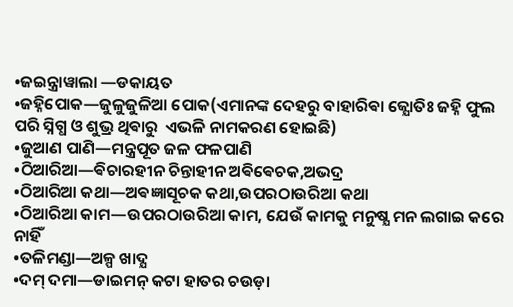•ଜଇନ୍ତ୍ରାୱାଲା —ଡକାୟତ
•ଜହ୍ନିପୋକ—ଜୁଳୁଜୁଳିଆ ପୋକ(ଏମାନଙ୍କ ଦେହରୁ ବାହାରିଵା ଜ୍ଯୋତିଃ ଜହ୍ନି ଫୁଲ ପରି ସ୍ନିଗ୍ଧ ଓ ଶୁଭ୍ର ଥିଵାରୁ  ଏଭଳି ନାମକରଣ ହୋଇଛି)
•ଜୁଆଣ ପାଣି—ମନ୍ତ୍ରପୂତ ଜଳ ଫଳପାଣି
•ଠିଆରିଆ—ଵିଚାରହୀନ ଚିନ୍ତାହୀନ ଅଵିଵେଚକ,ଅଭଦ୍ର
•ଠିଆରିଆ କଥା—ଅଵଜ୍ଞାସୂଚକ କଥା,ଉପରଠାଉରିଆ କଥା
•ଠିଆରିଆ କାମ—ଉପରଠାଉରିଆ କାମ, ଯେଉଁ କାମକୁ ମନୁଷ୍ଯ ମନ ଲଗାଇ କରେ ନାହିଁ
•ତଳିମଣ୍ଡା—ଅଳ୍ପ ଖାଦ୍ଯ
•ଦମ୍ ଦମା—ଡାଇମନ୍ କଟା ହାତର ଚଉଡ଼ା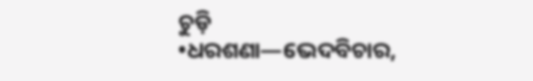ଚୁଡ଼ି
•ଧରଶଣା—ଭେଦବିଚାର,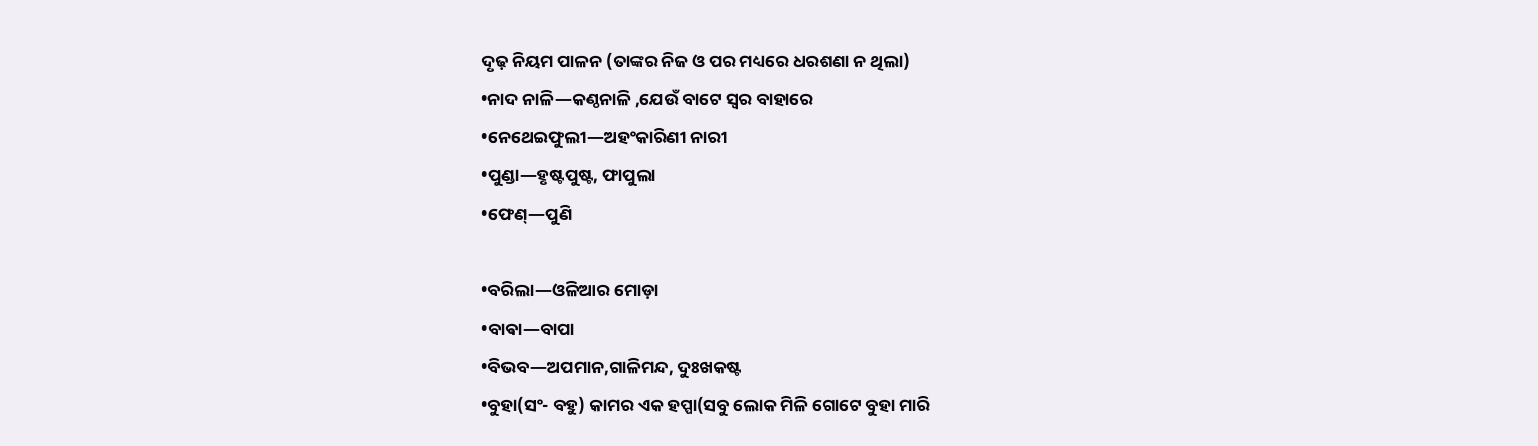ଦୃଢ଼ ନିୟମ ପାଳନ (ତାଙ୍କର ନିଜ ଓ ପର ମଧ୍ୟରେ ଧରଶଣା ନ ଥିଲା)
•ନାଦ ନାଳି—କଣ୍ଠନାଳି ,ଯେଉଁ ବାଟେ ସ୍ବର ବାହାରେ
•ନେଥେଇଫୁଲୀ—ଅହଂକାରିଣୀ ନାରୀ
•ପୁଣ୍ଡା—ହୃଷ୍ଟପୁଷ୍ଟ, ଫାପୁଲା
•ଫେଣ୍—ପୁଣି

•ବରିଲା—ଓଳିଆର ମୋଡ଼ା
•ବାଵା—ବାପା
•ବିଭବ—ଅପମାନ,ଗାଳିମନ୍ଦ, ଦୁଃଖକଷ୍ଟ
•ବୁହା(ସଂ- ବହୁ) କାମର ଏକ ହପ୍ପା(ସବୁ ଲୋକ ମିଳି ଗୋଟେ ବୁହା ମାରି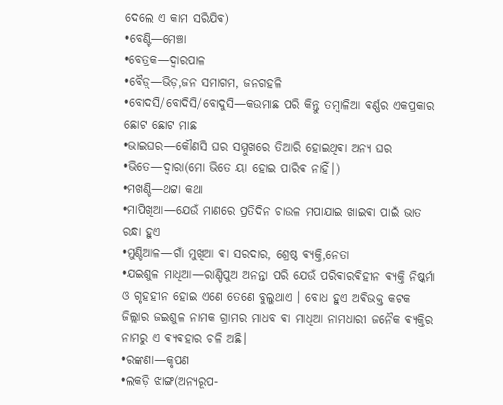ଦେଲେ ଏ କାମ ସରିଯିଵ)
•ବେଣ୍ଟି—ମେଞ୍ଚା
•ବେତ୍ରକ—ଦ୍ଵାରପାଳ
•ବୈଡ଼୍—ଭିଡ଼,ଜନ ସମାଗମ, ଜନଗହଳି
•ବୋଦସି/ବୋଦିସି/ବୋଦୁସି—କଉମାଛ ପରି କିନ୍ତୁ ତମ୍ବାଳିଆ ଵର୍ଣ୍ଣର ଏକପ୍ରକାର ଛୋଟ ଛୋଟ ମାଛ
•ଭାଇଘର—କୌଣସି ଘର ସମ୍ମୁଖରେ ତିଆରି ହୋଇଥିଵା ଅନ୍ୟ ଘର
•ଭିତେ—ଦ୍ବାରା(ମୋ ଭିତେ ୟା ହୋଇ ପାରିଵ ନାହିଁ।)
•ମଖଣ୍ଡି—ଥଟ୍ଟା କଥା
•ମାପିଖିଆ—ଯେଉଁ ମାଣରେ ପ୍ରତିଦିନ ଚାଉଳ ମପାଯାଇ ଖାଇଵା ପାଇଁ ଭାତ ରନ୍ଧା ହୁଏ
•ମୁଣ୍ଡିଆଳ—ଗାଁ ମୁଖିଆ ଵା ସରଦାର, ଶ୍ରେଷ୍ଠ ଵ୍ୟକ୍ତି,ନେତା
•ଯଇଶୁଳ ମାଧିଆ—ରାଣ୍ଡିପୁଅ ଅନନ୍ତା ପରି ଯେଉଁ ପରିଵାରଵିହୀନ ଵ୍ୟକ୍ତି ନିଷ୍କର୍ମା ଓ ଗୃହହୀନ ହୋଇ ଏଣେ ତେଣେ ବୁଲୁଥାଏ । ବୋଧ ହୁଏ ଅଵିଭକ୍ତ କଟକ ଜିଲ୍ଲାର ଜଇଶୁଳ ନାମକ ଗ୍ରାମର ମାଧବ ଵା ମାଧିଆ ନାମଧାରୀ ଜନୈକ ଵ୍ୟକ୍ତିର ନାମରୁ ଏ ଵ୍ୟଵହାର ଚଳି ଅଛି।
•ରଙ୍କଣା—କୃପଣ
•ଲକଡ଼ି ଝାଙ୍ଗ(ଅନ୍ୟରୂପ-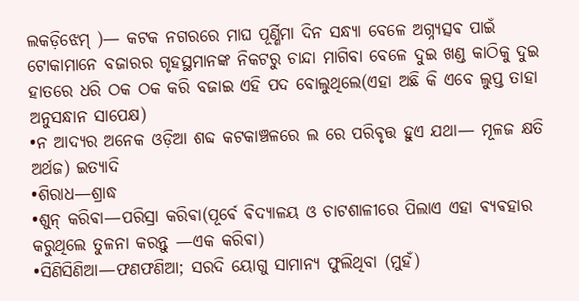ଲକଡ଼ିଝେମ୍ )— କଟକ ନଗରରେ ମାଘ ପୂର୍ଣ୍ଣିମା ଦିନ ସନ୍ଧ୍ଯା ବେଳେ ଅଗ୍ନ୍ଯତ୍ସଵ ପାଇଁ  ଟୋକାମାନେ ବଜାରର ଗୃହସ୍ଥମାନଙ୍କ ନିକଟରୁ ଚାନ୍ଦା ମାଗିବା ବେଳେ ଦୁଇ ଖଣ୍ଡ କାଠିକୁ ଦୁଇ ହାତରେ ଧରି ଠକ ଠକ କରି ବଜାଇ ଏହି ପଦ ବୋଲୁଥିଲେ(ଏହା ଅଛି କି ଏବେ ଲୁପ୍ତ ତାହା ଅନୁସନ୍ଧାନ ସାପେକ୍ଷ)
•ନ ଆଦ୍ୟର ଅନେକ ଓଡ଼ିଆ ଶବ୍ଦ କଟକାଞ୍ଚଳରେ ଲ ରେ ପରିଵୃତ୍ତ ହୁଏ ଯଥା— ମୂଳଜ କ୍ଷତି ଅର୍ଥଜ) ଇତ୍ୟାଦି
•ଶିରାଧ—ଶ୍ରାଦ୍ଧ
•ଶୁନ୍ କରିଵା—ପରିସ୍ରା କରିଵା(ପୂର୍ଵେ ଵିଦ୍ୟାଳୟ ଓ ଚାଟଶାଳୀରେ ପିଲାଏ ଏହା ଵ୍ୟଵହାର କରୁଥିଲେ ତୁଳନା କରନ୍ତୁ —ଏକ କରିଵା)
•ସିଣିସିଣିଆ—ଫଣଫଣିଆ; ସରଦି ୟୋଗୁ ସାମାନ୍ଯ ଫୁଲିଥିବା (ମୁହଁ)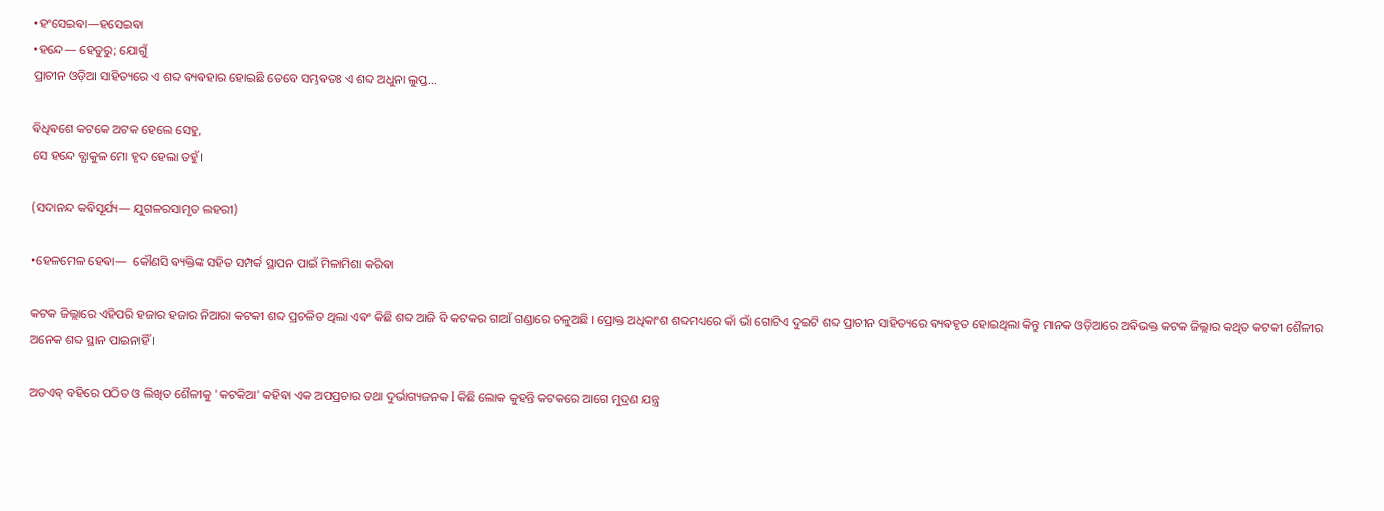•ହଂସେଇଵା—ହସେଇଵା
•ହନ୍ଦେ— ହେତୁରୁ; ଯୋଗୁଁ
ପ୍ରାଚୀନ ଓଡ଼ିଆ ସାହିତ୍ୟରେ ଏ ଶବ୍ଦ ଵ୍ୟଵହାର ହୋଇଛି ତେବେ ସମ୍ଭଵତଃ ଏ ଶବ୍ଦ ଅଧୁନା ଲୁପ୍ତ...

ଵିଧିଵଶେ କଟକେ ଅଟକ ହେଲେ ସେହୁ,
ସେ ହନ୍ଦେ ବ୍ଯାକୁଳ ମୋ ହୃଦ ହେଲା ତହୁଁ।

(ସଦାନନ୍ଦ କଵିସୂର୍ଯ୍ୟ— ଯୁଗଳରସାମୃତ ଲହରୀ)

•ହେଳମେଳ ହେଵା—  କୌଣସି ଵ୍ୟକ୍ତିଙ୍କ ସହିତ ସମ୍ପର୍କ ସ୍ଥାପନ ପାଇଁ ମିଳାମିଶା କରିଵା

କଟକ ଜିଲ୍ଲାରେ ଏହିପରି ହଜାର ହଜାର ନିଆରା କଟକୀ ଶବ୍ଦ ପ୍ରଚଳିତ ଥିଲା ଏଵଂ କିଛି ଶବ୍ଦ ଆଜି ବି କଟକର ଗାଆଁ ଗଣ୍ଡାରେ ଚଳୁଅଛି ।‌ ପ୍ରୋକ୍ତ ଅଧିକାଂଶ ଶବ୍ଦମଧ୍ୟରେ କାଁ ଭାଁ ଗୋଟିଏ ଦୁଇଟି ଶବ୍ଦ ପ୍ରାଚୀନ ସାହିତ୍ୟରେ ଵ୍ୟଵହୃତ ହୋଇଥିଲା କିନ୍ତୁ ମାନକ ଓଡ଼ିଆରେ ଅଵିଭକ୍ତ କଟକ ଜିଲ୍ଲାର କଥିତ କଟକୀ ଶୈଳୀର ଅନେକ ଶବ୍ଦ ସ୍ଥାନ ପାଇନାହିଁ ।

ଅତଏଵ୍ ବହିରେ ପଠିତ ଓ ଲିଖିତ ଶୈଳୀକୁ 'କଟକିଆ' କହିଵା ଏକ ଅପପ୍ରଚାର ତଥା ଦୁର୍ଭାଗ୍ୟଜନକ l କିଛି ଲୋକ କୁହନ୍ତି କଟକରେ ଆଗେ ମୁଦ୍ରଣ ଯନ୍ତ୍ର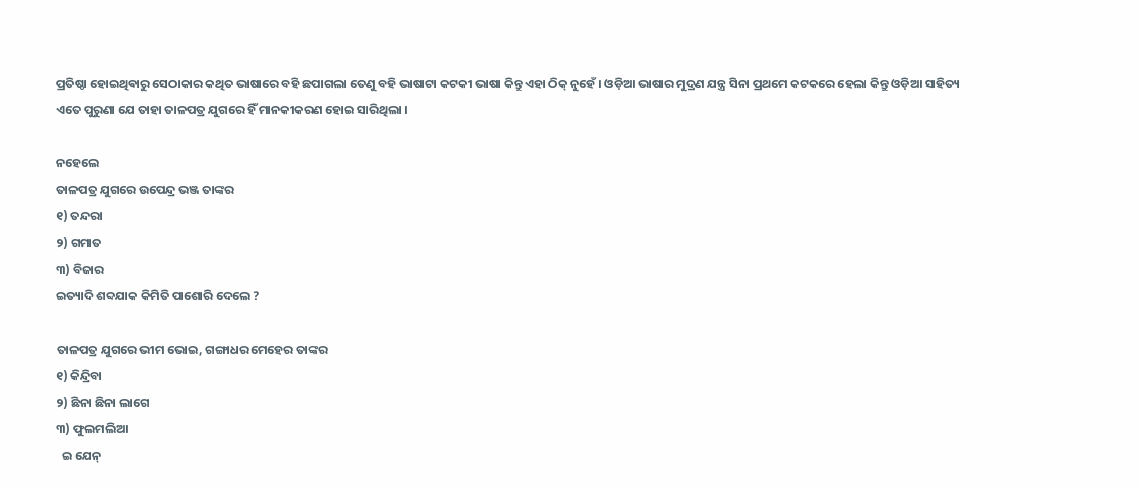ପ୍ରତିଷ୍ଠା ହୋଇଥିଵାରୁ ସେଠାକାର କଥିତ ଭାଷାରେ ବହି ଛପାଗଲା ତେଣୁ ବହି ଭାଷାଟା କଟକୀ ଭାଷା କିନ୍ତୁ ଏହା ଠିକ୍ ନୁହେଁ । ଓଡ଼ିଆ ଭାଷାର ମୁଦ୍ରଣ ଯନ୍ତ୍ର ସିନା ପ୍ରଥମେ କଟକରେ ହେଲା କିନ୍ତୁ ଓଡ଼ିଆ ସାହିତ୍ୟ ଏତେ ପୁରୁଣା ଯେ ତାହା ତାଳପତ୍ର ଯୁଗରେ ହିଁ ମାନକୀକରଣ ହୋଇ ସାରିଥିଲା ।

ନହେଲେ
ତାଳପତ୍ର ଯୁଗରେ ଉପେନ୍ଦ୍ର ଭଞ୍ଜ ତାଙ୍କର
୧) ତନ୍ଦରା
୨) ଗମାତ
୩) ବିଜାର
ଇତ୍ୟାଦି ଶବ୍ଦଯାକ କିମିତି ପାଶୋରି ଦେଲେ ?

ତାଳପତ୍ର ଯୁଗରେ ଭୀମ ଭୋଇ, ଗଙ୍ଗାଧର ମେହେର ତାଙ୍କର
୧) କିନ୍ଦ୍ରିବା
୨) ଛିନା ଛିନା ଲାଗେ
୩) ଫୁଲମଲିଆ
  ଇ ଯେନ୍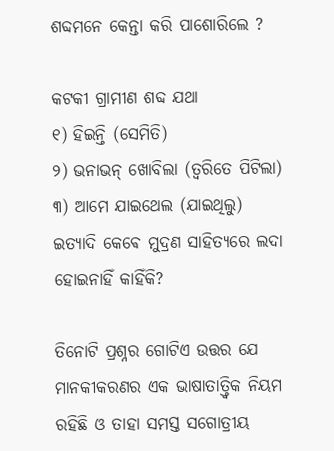ଶବ୍ଦମନେ କେନ୍ତା କରି ପାଶୋରିଲେ ?

କଟକୀ ଗ୍ରାମୀଣ ଶବ୍ଦ ଯଥା
୧) ହିଇନ୍ତି (ସେମିତି)
୨) ଭନାଭନ୍ ଖୋବିଲା (ତ୍ଵରିତେ ପିଟିଲା)
୩) ଆମେ ଯାଇଥେଲ (ଯାଇଥିଲୁ)
ଇତ୍ୟାଦି କେଵେ ମୁଦ୍ରଣ ସାହିତ୍ୟରେ ଲଦା ହୋଇନାହିଁ କାହିଁକି?

ତିନୋଟି ପ୍ରଶ୍ନର ଗୋଟିଏ ଉତ୍ତର ଯେ ମାନକୀକରଣର ଏକ ଭାଷାତାତ୍ତ୍ଵିକ ନିୟମ ରହିଛି ଓ ତାହା ସମସ୍ତ ସଗୋତ୍ରୀୟ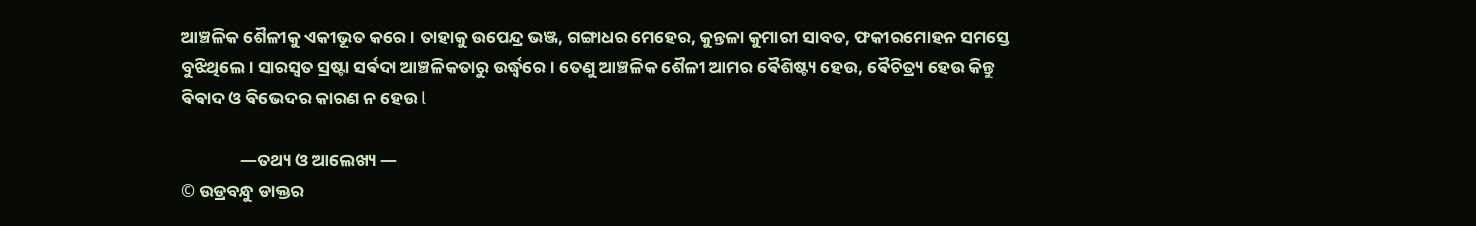ଆଞ୍ଚଳିକ ଶୈଳୀକୁ ଏକୀଭୂତ କରେ । ତାହାକୁ ଉପେନ୍ଦ୍ର ଭଞ୍ଜ, ଗଙ୍ଗାଧର ମେହେର, କୁନ୍ତଳା କୁମାରୀ ସାବତ, ଫକୀରମୋହନ ସମସ୍ତେ ବୁଝିଥିଲେ । ସାରସ୍ୱତ ସ୍ରଷ୍ଟା ସର୍ଵଦା ଆଞ୍ଚଳିକତାରୁ ଉର୍ଦ୍ଧ୍ବରେ । ତେଣୁ ଆଞ୍ଚଳିକ ଶୈଳୀ ଆମର ଵୈଶିଷ୍ଟ୍ୟ ହେଉ, ଵୈଚିତ୍ର୍ୟ ହେଉ କିନ୍ତୁ ଵିଵାଦ ଓ ଵିଭେଦର କାରଣ ନ ହେଉ l

               —ତଥ୍ୟ ଓ ଆଲେଖ୍ୟ —
© ଉଡ୍ରବନ୍ଧୁ ଡାକ୍ତର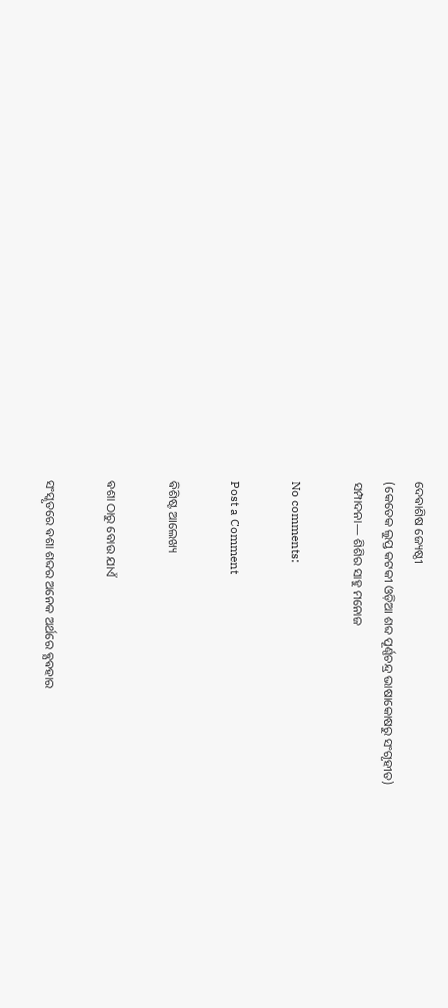ଦେଵାଶିଷ ଜ୍ୟେଷ୍ଠୀ
(କେତେକ ଲୁପ୍ତ କଟକୀ ଓଡ଼ିଆ ଶବ୍ଦ ପୂର୍ଣ୍ଣଚନ୍ଦ୍ର ଭାଷାକୋଷରୁ ସଂଗୃହୀତ)
ସମ୍ପାଦନା— ଶିଶିର ସାହୁ ମନୋଜ

No comments:

Post a Comment

ଵିଶିଷ୍ଟ ଆଲେଖ୍ୟ

ଵଶା ଠାରୁ ବୋଉ ଯାଏଁ

ସଂସ୍କୃତରେ ଵଶା ଶବ୍ଦର ଅନେକ ଅର୍ଥରେ ଵ୍ଯଵହାର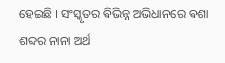ହେଇଛି । ସଂସ୍କୃତର ଵିଭିନ୍ନ ଅଭିଧାନରେ ଵଶା ଶବ୍ଦର ନାନା ଅର୍ଥ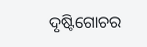ଦୃଷ୍ଟିଗୋଚର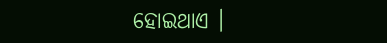ହୋଇଥାଏ ।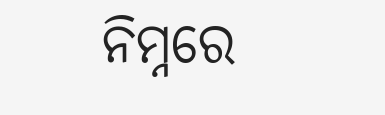ନିମ୍ନରେ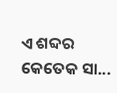ଏ ଶବ୍ଦର କେତେକ ସା...